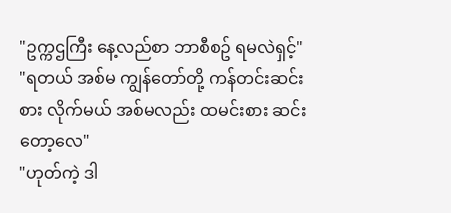"ဥက္ကဌကြီး နေ့လည်စာ ဘာစီစဥ် ရမလဲရှင့်"
"ရတယ် အစ်မ ကျွန်တော်တို့ ကန်တင်းဆင်းစား လိုက်မယ် အစ်မလည်း ထမင်းစား ဆင်းတော့လေ"
"ဟုတ်ကဲ့ ဒါ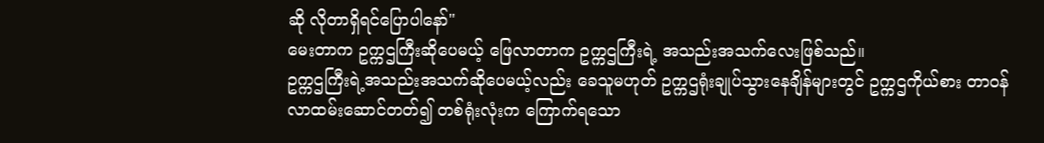ဆို လိုတာရှိရင်ပြောပါနော်"
မေးတာက ဥက္ကဌကြီးဆိုပေမယ့် ဖြေလာတာက ဥက္ကဌကြီးရဲ့ အသည်းအသက်လေးဖြစ်သည်။
ဥက္ကဌကြီးရဲ့အသည်းအသက်ဆိုပေမယ့်လည်း ခေသူမဟုတ် ဥက္ကဌရုံးချုပ်သွားနေချိန်များတွင် ဥက္ကဌကိုယ်စား တာ၀န်လာထမ်းဆောင်တတ်၍ တစ်ရုံးလုံးက ကြောက်ရသော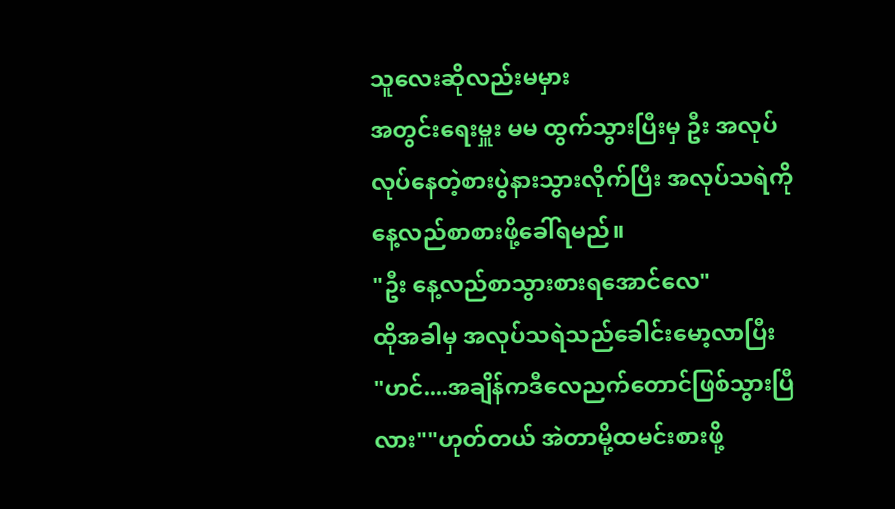သူလေးဆိုလည်းမမှား
အတွင်းရေးမှူး မမ ထွက်သွားပြီးမှ ဦး အလုပ်လုပ်နေတဲ့စားပွဲနားသွားလိုက်ပြီး အလုပ်သရဲကို နေ့လည်စာစားဖို့ခေါ်ရမည်။
"ဦး နေ့လည်စာသွားစားရအောင်လေ"
ထိုအခါမှ အလုပ်သရဲသည်ခေါင်းမော့လာပြီး
"ဟင်....အချိန်ကဒီလေညက်တောင်ဖြစ်သွားပြီလား""ဟုတ်တယ် အဲတာမို့ထမင်းစားဖို့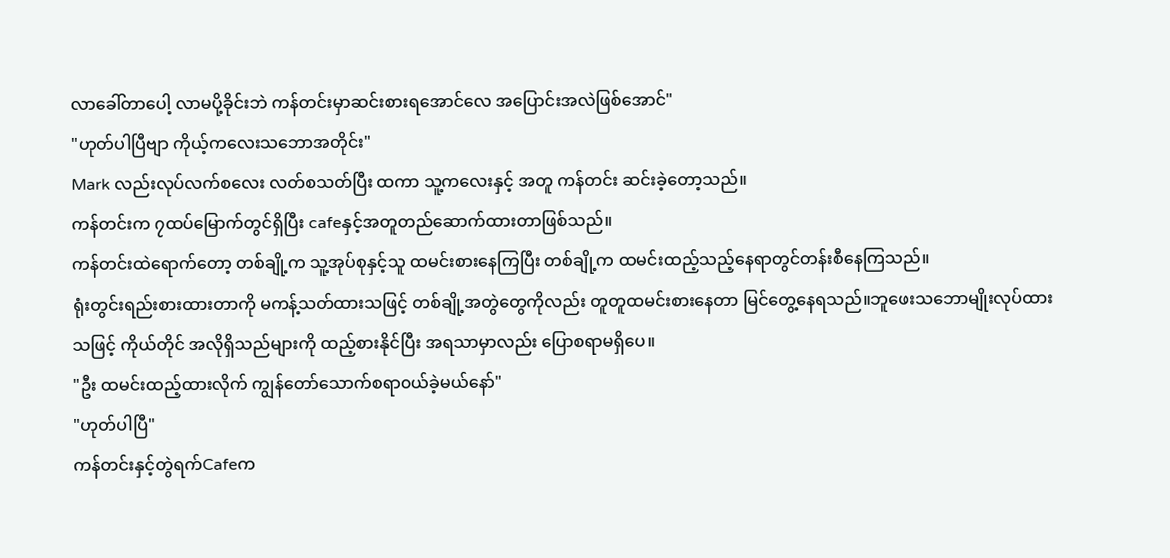လာခေါ်တာပေါ့ လာမပို့ခိုင်းဘဲ ကန်တင်းမှာဆင်းစားရအောင်လေ အပြောင်းအလဲဖြစ်အောင်"
"ဟုတ်ပါပြီဗျာ ကိုယ့်ကလေးသဘောအတိုင်း"
Mark လည်းလုပ်လက်စလေး လတ်စသတ်ပြီး ထကာ သူ့ကလေးနှင့် အတူ ကန်တင်း ဆင်းခဲ့တော့သည်။
ကန်တင်းက ၇ထပ်မြောက်တွင်ရှိပြီး cafeနှင့်အတူတည်ဆောက်ထားတာဖြစ်သည်။
ကန်တင်းထဲရောက်တော့ တစ်ချို့က သူ့အုပ်စုနှင့်သူ ထမင်းစားနေကြပြီး တစ်ချို့က ထမင်းထည့်သည့်နေရာတွင်တန်းစီနေကြသည်။
ရုံးတွင်းရည်းစားထားတာကို မကန့်သတ်ထားသဖြင့် တစ်ချို့အတွဲတွေကိုလည်း တူတူထမင်းစားနေတာ မြင်တွေ့နေရသည်။ဘူဖေးသဘောမျိုးလုပ်ထားသဖြင့် ကိုယ်တိုင် အလိုရှိသည်များကို ထည့်စားနိုင်ပြီး အရသာမှာလည်း ပြောစရာမရှိပေ။
"ဦး ထမင်းထည့်ထားလိုက် ကျွန်တော်သောက်စရာ၀ယ်ခဲ့မယ်နော်"
"ဟုတ်ပါပြီ"
ကန်တင်းနှင့်တွဲရက်Cafeက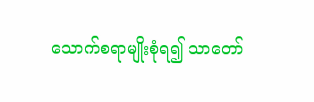သောက်စရာမျိုးစုံရ၍ သာတော်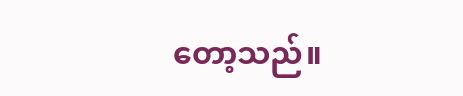တော့သည်။